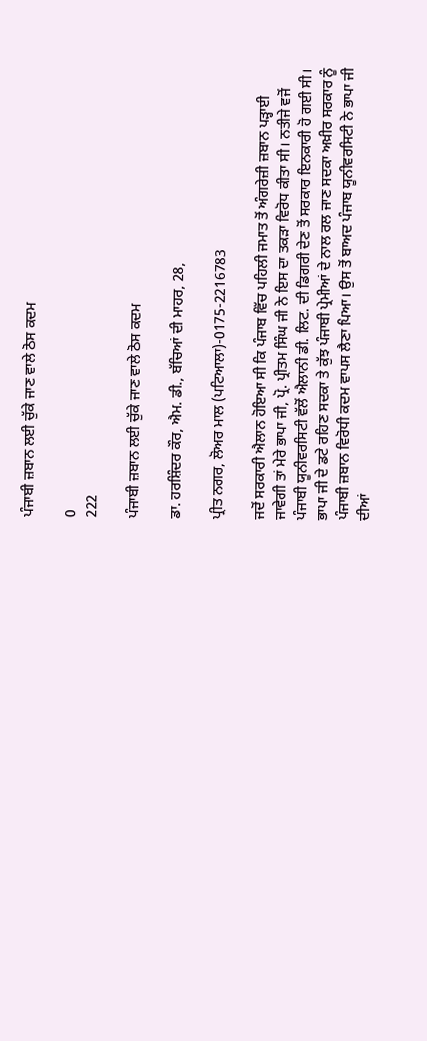ਪੰਜਾਬੀ ਜ਼ਬਾਨ ਲਈ ਚੁੱਕੇ ਜਾਣ ਵਾਲੇ ਠੋਸ ਕਦਮ

0
222

ਪੰਜਾਬੀ ਜ਼ਬਾਨ ਲਈ ਚੁੱਕੇ ਜਾਣ ਵਾਲੇ ਠੋਸ ਕਦਮ

ਡਾ. ਹਰਸ਼ਿੰਦਰ ਕੌਰ, ਐਮ. ਡੀ., ਬੱਚਿਆਂ ਦੀ ਮਾਹਰ, 28,

ਪ੍ਰੀਤ ਨਗਰ, ਲੋਅਰ ਮਾਲ (ਪਟਿਆਲਾ)-0175-2216783

ਜਦੋਂ ਸਰਕਾਰੀ ਐਲਾਨ ਹੋਇਆ ਸੀ ਕਿ ਪੰਜਾਬ ਵਿੱਚ ਪਹਿਲੀ ਜਮਾਤ ਤੋਂ ਅੰਗਰੇਜ਼ੀ ਜ਼ਬਾਨ ਪੜ੍ਹਾਈ ਜਾਵੇਗੀ ਤਾਂ ਮੇਰੇ ਭਾਪਾ ਜੀ, ਪ੍ਰੋ. ਪ੍ਰੀਤਮ ਸਿੰਘ ਜੀ ਨੇ ਇਸ ਦਾ ਤਕੜਾ ਵਿਰੋਧ ਕੀਤਾ ਸੀ। ਨਤੀਜੇ ਵਜੋਂ ਪੰਜਾਬੀ ਯੂਨੀਵਰਸਿਟੀ ਵੱਲੋਂ ਐਲਾਨੀ ਡੀ. ਲਿਟ. ਦੀ ਡਿਗਰੀ ਦੇਣ ਤੋਂ ਸਰਕਾਰ ਇਨਕਾਰੀ ਹੋ ਗਈ ਸੀ। ਭਾਪਾ ਜੀ ਦੇ ਡਟੇ ਰਹਿਣ ਸਦਕਾ ਤੇ ਕੁੱਝ ਪੰਜਾਬੀ ਪ੍ਰੇਮੀਆਂ ਦੇ ਨਾਲ ਰਲ ਜਾਣ ਸਦਕਾ ਅਖ਼ੀਰ ਸਰਕਾਰ ਨੂੰ ਪੰਜਾਬੀ ਜ਼ਬਾਨ ਵਿਰੋਧੀ ਕਦਮ ਵਾਪਸ ਲੈਣਾ ਪਿਆ। ਉਸ ਤੋਂ ਬਾਅਦ ਪੰਜਾਬ ਯੂਨੀਵਰਸਿਟੀ ਨੇ ਭਾਪਾ ਜੀ ਦੀਆਂ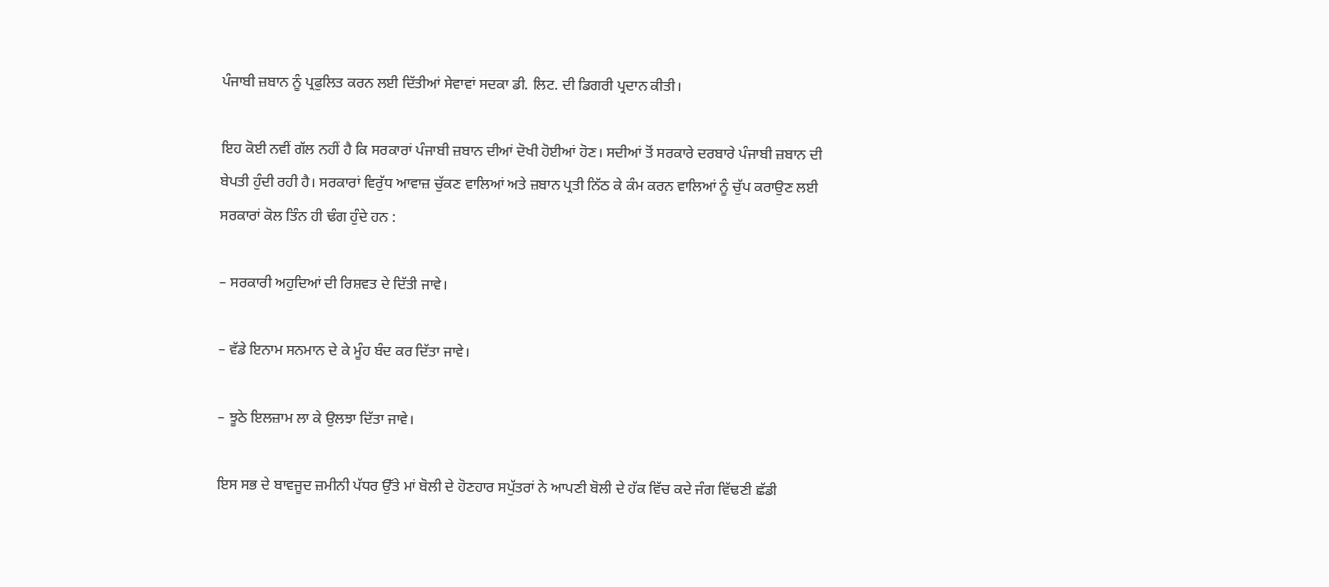ਪੰਜਾਬੀ ਜ਼ਬਾਨ ਨੂੰ ਪ੍ਰਫੁਲਿਤ ਕਰਨ ਲਈ ਦਿੱਤੀਆਂ ਸੇਵਾਵਾਂ ਸਦਕਾ ਡੀ. ਲਿਟ. ਦੀ ਡਿਗਰੀ ਪ੍ਰਦਾਨ ਕੀਤੀ।

ਇਹ ਕੋਈ ਨਵੀਂ ਗੱਲ ਨਹੀਂ ਹੈ ਕਿ ਸਰਕਾਰਾਂ ਪੰਜਾਬੀ ਜ਼ਬਾਨ ਦੀਆਂ ਦੋਖੀ ਹੋਈਆਂ ਹੋਣ। ਸਦੀਆਂ ਤੋਂ ਸਰਕਾਰੇ ਦਰਬਾਰੇ ਪੰਜਾਬੀ ਜ਼ਬਾਨ ਦੀ ਬੇਪਤੀ ਹੁੰਦੀ ਰਹੀ ਹੈ। ਸਰਕਾਰਾਂ ਵਿਰੁੱਧ ਆਵਾਜ਼ ਚੁੱਕਣ ਵਾਲਿਆਂ ਅਤੇ ਜ਼ਬਾਨ ਪ੍ਰਤੀ ਨਿੱਠ ਕੇ ਕੰਮ ਕਰਨ ਵਾਲਿਆਂ ਨੂੰ ਚੁੱਪ ਕਰਾਉਣ ਲਈ ਸਰਕਾਰਾਂ ਕੋਲ ਤਿੰਨ ਹੀ ਢੰਗ ਹੁੰਦੇ ਹਨ :

– ਸਰਕਾਰੀ ਅਹੁਦਿਆਂ ਦੀ ਰਿਸ਼ਵਤ ਦੇ ਦਿੱਤੀ ਜਾਵੇ।

– ਵੱਡੇ ਇਨਾਮ ਸਨਮਾਨ ਦੇ ਕੇ ਮੂੰਹ ਬੰਦ ਕਰ ਦਿੱਤਾ ਜਾਵੇ।

– ਝੂਠੇ ਇਲਜ਼ਾਮ ਲਾ ਕੇ ਉਲਝਾ ਦਿੱਤਾ ਜਾਵੇ।

ਇਸ ਸਭ ਦੇ ਬਾਵਜੂਦ ਜ਼ਮੀਨੀ ਪੱਧਰ ਉੱਤੇ ਮਾਂ ਬੋਲੀ ਦੇ ਹੋਣਹਾਰ ਸਪੁੱਤਰਾਂ ਨੇ ਆਪਣੀ ਬੋਲੀ ਦੇ ਹੱਕ ਵਿੱਚ ਕਦੇ ਜੰਗ ਵਿੱਢਣੀ ਛੱਡੀ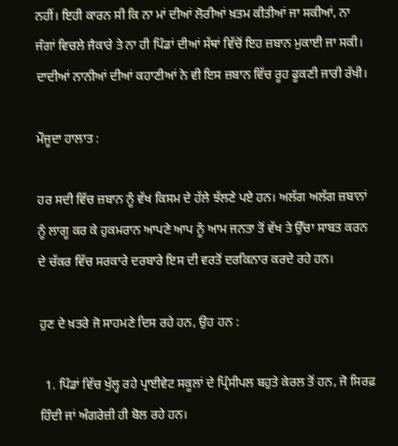ਨਹੀਂ। ਇਹੀ ਕਾਰਨ ਸੀ ਕਿ ਨਾ ਮਾਂ ਦੀਆਂ ਲੋਰੀਆਂ ਖ਼ਤਮ ਕੀਤੀਆਂ ਜਾ ਸਕੀਆਂ, ਨਾ ਜੰਗਾਂ ਵਿਚਲੇ ਜੈਕਾਰੇ ਤੇ ਨਾ ਹੀ ਪਿੰਡਾਂ ਦੀਆਂ ਸੱਥਾਂ ਵਿੱਚੋਂ ਇਹ ਜ਼ਬਾਨ ਮੁਕਾਈ ਜਾ ਸਕੀ। ਦਾਦੀਆਂ ਨਾਨੀਆਂ ਦੀਆਂ ਕਹਾਣੀਆਂ ਨੇ ਵੀ ਇਸ ਜ਼ਬਾਨ ਵਿੱਚ ਰੂਹ ਫੂਕਣੀ ਜਾਰੀ ਰੱਖੀ।

ਮੌਜੂਦਾ ਹਾਲਾਤ :

ਹਰ ਸਦੀ ਵਿੱਚ ਜ਼ਬਾਨ ਨੂੰ ਵੱਖ ਕਿਸਮ ਦੇ ਹੱਲੇ ਝੱਲਣੇ ਪਏ ਹਨ। ਅਲੱਗ ਅਲੱਗ ਜ਼ਬਾਨਾਂ ਨੂੰ ਲਾਗੂ ਕਰ ਕੇ ਹੁਕਮਰਾਨ ਆਪਣੇ ਆਪ ਨੂੰ ਆਮ ਜਨਤਾ ਤੋਂ ਵੱਖ ਤੇ ਉੱਚਾ ਸਾਬਤ ਕਰਨ ਦੇ ਚੱਕਰ ਵਿੱਚ ਸਰਕਾਰੇ ਦਰਬਾਰੇ ਇਸ ਦੀ ਵਰਤੋਂ ਦਰਕਿਨਾਰ ਕਰਦੇ ਰਹੇ ਹਨ।

ਹੁਣ ਦੇ ਖ਼ਤਰੇ ਜੋ ਸਾਹਮਣੇ ਦਿਸ ਰਹੇ ਹਨ, ਉਹ ਹਨ :

  1. ਪਿੰਡਾਂ ਵਿੱਚ ਖੁੱਲ੍ਹ ਰਹੇ ਪ੍ਰਾਈਵੇਟ ਸਕੂਲਾਂ ਦੇ ਪ੍ਰਿੰਸੀਪਲ ਬਹੁਤੇ ਕੇਰਲ ਤੋਂ ਹਨ, ਜੋ ਸਿਰਫ਼ ਹਿੰਦੀ ਜਾਂ ਅੰਗਰੇਜ਼ੀ ਹੀ ਬੋਲ ਰਹੇ ਹਨ।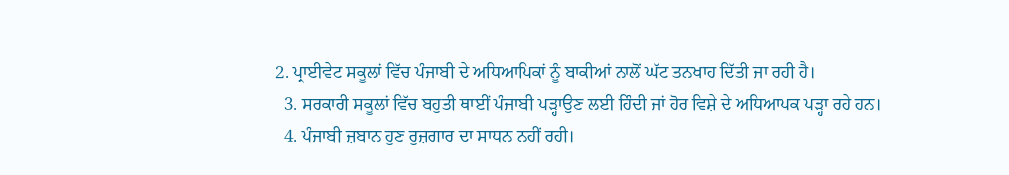2. ਪ੍ਰਾਈਵੇਟ ਸਕੂਲਾਂ ਵਿੱਚ ਪੰਜਾਬੀ ਦੇ ਅਧਿਆਪਿਕਾਂ ਨੂੰ ਬਾਕੀਆਂ ਨਾਲੋਂ ਘੱਟ ਤਨਖਾਹ ਦਿੱਤੀ ਜਾ ਰਹੀ ਹੈ।
  3. ਸਰਕਾਰੀ ਸਕੂਲਾਂ ਵਿੱਚ ਬਹੁਤੀ ਥਾਈਂ ਪੰਜਾਬੀ ਪੜ੍ਹਾਉਣ ਲਈ ਹਿੰਦੀ ਜਾਂ ਹੋਰ ਵਿਸ਼ੇ ਦੇ ਅਧਿਆਪਕ ਪੜ੍ਹਾ ਰਹੇ ਹਨ।
  4. ਪੰਜਾਬੀ ਜ਼ਬਾਨ ਹੁਣ ਰੁਜ਼ਗਾਰ ਦਾ ਸਾਧਨ ਨਹੀਂ ਰਹੀ।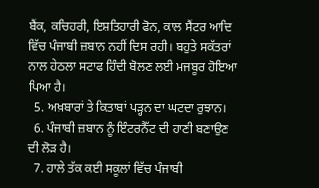ਬੈਂਕ, ਕਚਿਹਰੀ, ਇਸ਼ਤਿਹਾਰੀ ਫੋਨ, ਕਾਲ ਸੈਂਟਰ ਆਦਿ ਵਿੱਚ ਪੰਜਾਬੀ ਜ਼ਬਾਨ ਨਹੀਂ ਦਿਸ ਰਹੀ। ਬਹੁਤੇ ਸਕੱਤਰਾਂ ਨਾਲ ਹੇਠਲਾ ਸਟਾਫ ਹਿੰਦੀ ਬੋਲਣ ਲਈ ਮਜਬੂਰ ਹੋਇਆ ਪਿਆ ਹੈ।
  5. ਅਖ਼ਬਾਰਾਂ ਤੇ ਕਿਤਾਬਾਂ ਪੜ੍ਹਨ ਦਾ ਘਟਦਾ ਰੁਝਾਨ।
  6. ਪੰਜਾਬੀ ਜ਼ਬਾਨ ਨੂੰ ਇੰਟਰਨੈੱਟ ਦੀ ਹਾਣੀ ਬਣਾਉਣ ਦੀ ਲੋੜ ਹੈ।
  7. ਹਾਲੇ ਤੱਕ ਕਈ ਸਕੂਲਾਂ ਵਿੱਚ ਪੰਜਾਬੀ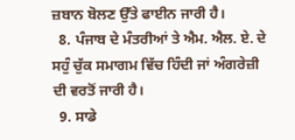ਜ਼ਬਾਨ ਬੋਲਣ ਉੱਤੇ ਫਾਈਨ ਜਾਰੀ ਹੈ।
  8. ਪੰਜਾਬ ਦੇ ਮੰਤਰੀਆਂ ਤੇ ਐਮ. ਐਲ. ਏ. ਦੇ ਸਹੁੰ ਚੁੱਕ ਸਮਾਗਮ ਵਿੱਚ ਹਿੰਦੀ ਜਾਂ ਅੰਗਰੇਜ਼ੀ ਦੀ ਵਰਤੋਂ ਜਾਰੀ ਹੈ।
  9. ਸਾਡੇ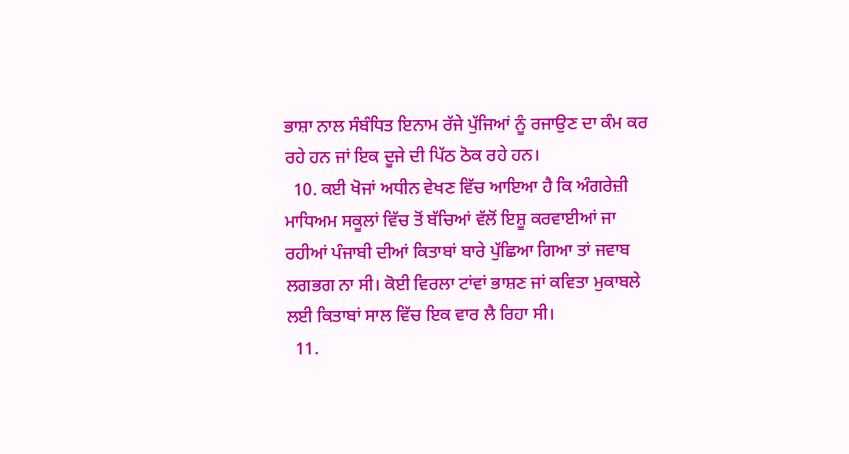ਭਾਸ਼ਾ ਨਾਲ ਸੰਬੰਧਿਤ ਇਨਾਮ ਰੱਜੇ ਪੁੱਜਿਆਂ ਨੂੰ ਰਜਾਉਣ ਦਾ ਕੰਮ ਕਰ ਰਹੇ ਹਨ ਜਾਂ ਇਕ ਦੂਜੇ ਦੀ ਪਿੱਠ ਠੋਕ ਰਹੇ ਹਨ।
  10. ਕਈ ਖੋਜਾਂ ਅਧੀਨ ਵੇਖਣ ਵਿੱਚ ਆਇਆ ਹੈ ਕਿ ਅੰਗਰੇਜ਼ੀ ਮਾਧਿਅਮ ਸਕੂਲਾਂ ਵਿੱਚ ਤੋਂ ਬੱਚਿਆਂ ਵੱਲੋਂ ਇਸ਼ੂ ਕਰਵਾਈਆਂ ਜਾ ਰਹੀਆਂ ਪੰਜਾਬੀ ਦੀਆਂ ਕਿਤਾਬਾਂ ਬਾਰੇ ਪੁੱਛਿਆ ਗਿਆ ਤਾਂ ਜਵਾਬ ਲਗਭਗ ਨਾ ਸੀ। ਕੋਈ ਵਿਰਲਾ ਟਾਂਵਾਂ ਭਾਸ਼ਣ ਜਾਂ ਕਵਿਤਾ ਮੁਕਾਬਲੇ ਲਈ ਕਿਤਾਬਾਂ ਸਾਲ ਵਿੱਚ ਇਕ ਵਾਰ ਲੈ ਰਿਹਾ ਸੀ।
  11.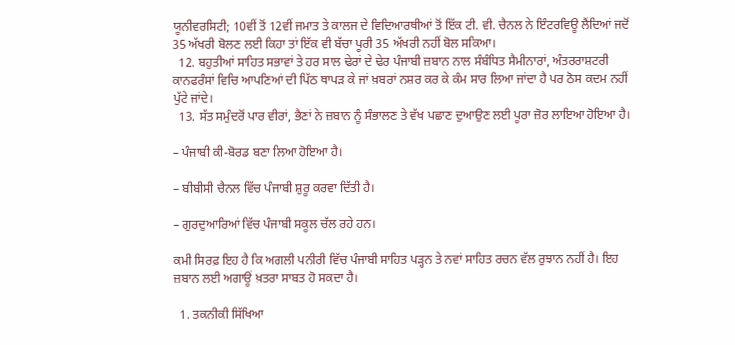ਯੂਨੀਵਰਸਿਟੀ; 10ਵੀਂ ਤੋਂ 12ਵੀਂ ਜਮਾਤ ਤੇ ਕਾਲਜ ਦੇ ਵਿਦਿਆਰਥੀਆਂ ਤੋਂ ਇੱਕ ਟੀ. ਵੀ. ਚੈਨਲ ਨੇ ਇੰਟਰਵਿਊ ਲੈਂਦਿਆਂ ਜਦੋਂ 35 ਅੱਖਰੀ ਬੋਲਣ ਲਈ ਕਿਹਾ ਤਾਂ ਇੱਕ ਵੀ ਬੱਚਾ ਪੂਰੀ 35 ਅੱਖਰੀ ਨਹੀਂ ਬੋਲ ਸਕਿਆ।
  12. ਬਹੁਤੀਆਂ ਸਾਹਿਤ ਸਭਾਵਾਂ ਤੇ ਹਰ ਸਾਲ ਢੇਰਾਂ ਦੇ ਢੇਰ ਪੰਜਾਬੀ ਜ਼ਬਾਨ ਨਾਲ ਸੰਬੰਧਿਤ ਸੈਮੀਨਾਰਾਂ, ਅੰਤਰਰਾਸ਼ਟਰੀ ਕਾਨਫਰੰਸਾਂ ਵਿਚਿ ਆਪਣਿਆਂ ਦੀ ਪਿੱਠ ਥਾਪੜ ਕੇ ਜਾਂ ਖ਼ਬਰਾਂ ਨਸ਼ਰ ਕਰ ਕੇ ਕੰਮ ਸਾਰ ਲਿਆ ਜਾਂਦਾ ਹੈ ਪਰ ਠੋਸ ਕਦਮ ਨਹੀਂ ਪੁੱਟੇ ਜਾਂਦੇ।
  13. ਸੱਤ ਸਮੁੰਦਰੋਂ ਪਾਰ ਵੀਰਾਂ, ਭੈਣਾਂ ਨੇ ਜ਼ਬਾਨ ਨੂੰ ਸੰਭਾਲਣ ਤੇ ਵੱਖ ਪਛਾਣ ਦੁਆਉਣ ਲਈ ਪੂਰਾ ਜ਼ੋਰ ਲਾਇਆ ਹੋਇਆ ਹੈ।

– ਪੰਜਾਬੀ ਕੀ-ਬੋਰਡ ਬਣਾ ਲਿਆ ਹੋਇਆ ਹੈ।

– ਬੀਬੀਸੀ ਚੈਨਲ ਵਿੱਚ ਪੰਜਾਬੀ ਸ਼ੁਰੂ ਕਰਵਾ ਦਿੱਤੀ ਹੈ।

– ਗੁਰਦੁਆਰਿਆਂ ਵਿੱਚ ਪੰਜਾਬੀ ਸਕੂਲ ਚੱਲ ਰਹੇ ਹਨ।

ਕਮੀ ਸਿਰਫ਼ ਇਹ ਹੈ ਕਿ ਅਗਲੀ ਪਨੀਰੀ ਵਿੱਚ ਪੰਜਾਬੀ ਸਾਹਿਤ ਪੜ੍ਹਨ ਤੇ ਨਵਾਂ ਸਾਹਿਤ ਰਚਨ ਵੱਲ ਰੁਝਾਨ ਨਹੀਂ ਹੈ। ਇਹ ਜ਼ਬਾਨ ਲਈ ਅਗਾਊਂ ਖ਼ਤਰਾ ਸਾਬਤ ਹੋ ਸਕਦਾ ਹੈ।

  1. ਤਕਨੀਕੀ ਸਿੱਖਿਆ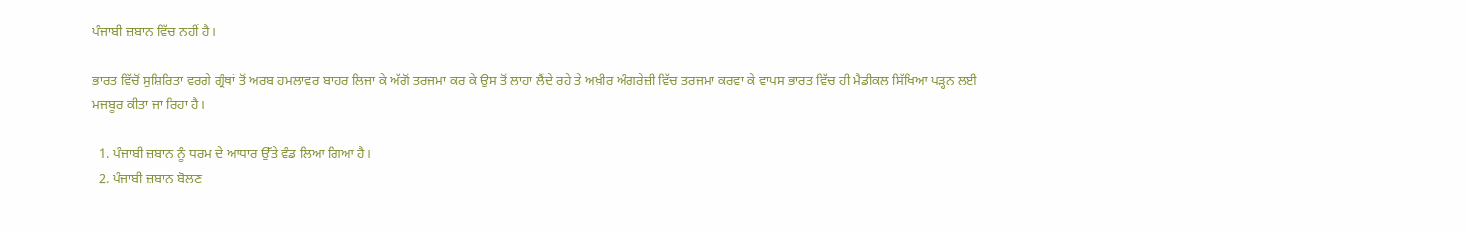ਪੰਜਾਬੀ ਜ਼ਬਾਨ ਵਿੱਚ ਨਹੀਂ ਹੈ।

ਭਾਰਤ ਵਿੱਚੋਂ ਸੁਸ਼ਿਰਿਤਾ ਵਰਗੇ ਗ੍ਰੰਥਾਂ ਤੋਂ ਅਰਬ ਹਮਲਾਵਰ ਬਾਹਰ ਲਿਜਾ ਕੇ ਅੱਗੋਂ ਤਰਜਮਾ ਕਰ ਕੇ ਉਸ ਤੋਂ ਲਾਹਾ ਲੈਂਦੇ ਰਹੇ ਤੇ ਅਖ਼ੀਰ ਅੰਗਰੇਜ਼ੀ ਵਿੱਚ ਤਰਜਮਾ ਕਰਵਾ ਕੇ ਵਾਪਸ ਭਾਰਤ ਵਿੱਚ ਹੀ ਮੈਡੀਕਲ ਸਿੱਖਿਆ ਪੜ੍ਹਨ ਲਈ ਮਜਬੂਰ ਕੀਤਾ ਜਾ ਰਿਹਾ ਹੈ।

  1. ਪੰਜਾਬੀ ਜ਼ਬਾਨ ਨੂੰ ਧਰਮ ਦੇ ਆਧਾਰ ਉੱਤੇ ਵੰਡ ਲਿਆ ਗਿਆ ਹੈ।
  2. ਪੰਜਾਬੀ ਜ਼ਬਾਨ ਬੋਲਣ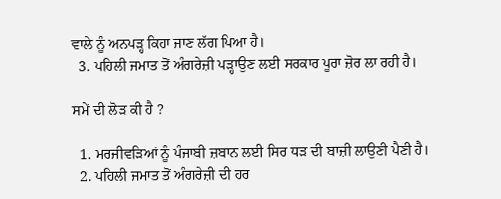ਵਾਲੇ ਨੂੰ ਅਨਪੜ੍ਹ ਕਿਹਾ ਜਾਣ ਲੱਗ ਪਿਆ ਹੈ।
  3. ਪਹਿਲੀ ਜਮਾਤ ਤੋਂ ਅੰਗਰੇਜ਼ੀ ਪੜ੍ਹਾਉਣ ਲਈ ਸਰਕਾਰ ਪੂਰਾ ਜ਼ੋਰ ਲਾ ਰਹੀ ਹੈ।

ਸਮੇਂ ਦੀ ਲੋੜ ਕੀ ਹੈ ?

  1. ਮਰਜੀਵੜਿਆਂ ਨੂੰ ਪੰਜਾਬੀ ਜ਼ਬਾਨ ਲਈ ਸਿਰ ਧੜ ਦੀ ਬਾਜ਼ੀ ਲਾਉਣੀ ਪੈਣੀ ਹੈ।
  2. ਪਹਿਲੀ ਜਮਾਤ ਤੋਂ ਅੰਗਰੇਜ਼ੀ ਦੀ ਹਰ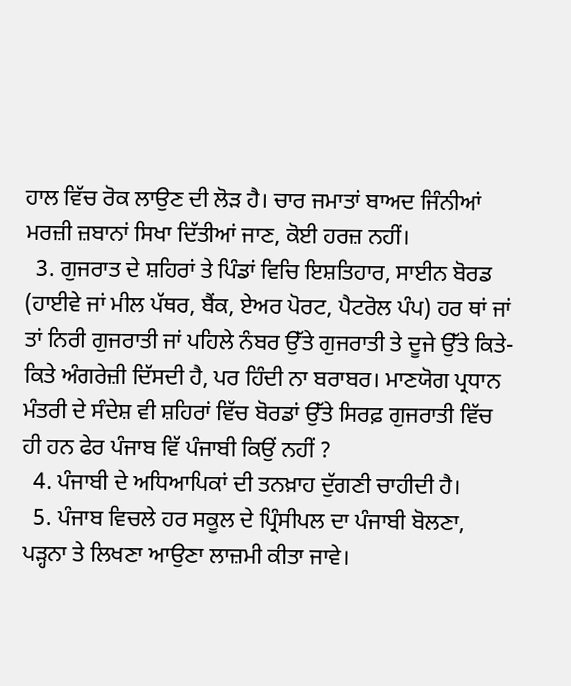ਹਾਲ ਵਿੱਚ ਰੋਕ ਲਾਉਣ ਦੀ ਲੋੜ ਹੈ। ਚਾਰ ਜਮਾਤਾਂ ਬਾਅਦ ਜਿੰਨੀਆਂ ਮਰਜ਼ੀ ਜ਼ਬਾਨਾਂ ਸਿਖਾ ਦਿੱਤੀਆਂ ਜਾਣ, ਕੋਈ ਹਰਜ਼ ਨਹੀਂ।
  3. ਗੁਜਰਾਤ ਦੇ ਸ਼ਹਿਰਾਂ ਤੇ ਪਿੰਡਾਂ ਵਿਚਿ ਇਸ਼ਤਿਹਾਰ, ਸਾਈਨ ਬੋਰਡ (ਹਾਈਵੇ ਜਾਂ ਮੀਲ ਪੱਥਰ, ਬੈਂਕ, ਏਅਰ ਪੋਰਟ, ਪੈਟਰੋਲ ਪੰਪ) ਹਰ ਥਾਂ ਜਾਂ ਤਾਂ ਨਿਰੀ ਗੁਜਰਾਤੀ ਜਾਂ ਪਹਿਲੇ ਨੰਬਰ ਉੱਤੇ ਗੁਜਰਾਤੀ ਤੇ ਦੂਜੇ ਉੱਤੇ ਕਿਤੇ-ਕਿਤੇ ਅੰਗਰੇਜ਼ੀ ਦਿੱਸਦੀ ਹੈ, ਪਰ ਹਿੰਦੀ ਨਾ ਬਰਾਬਰ। ਮਾਣਯੋਗ ਪ੍ਰਧਾਨ ਮੰਤਰੀ ਦੇ ਸੰਦੇਸ਼ ਵੀ ਸ਼ਹਿਰਾਂ ਵਿੱਚ ਬੋਰਡਾਂ ਉੱਤੇ ਸਿਰਫ਼ ਗੁਜਰਾਤੀ ਵਿੱਚ ਹੀ ਹਨ ਫੇਰ ਪੰਜਾਬ ਵਿੱ ਪੰਜਾਬੀ ਕਿਉਂ ਨਹੀਂ ?
  4. ਪੰਜਾਬੀ ਦੇ ਅਧਿਆਪਿਕਾਂ ਦੀ ਤਨਖ਼ਾਹ ਦੁੱਗਣੀ ਚਾਹੀਦੀ ਹੈ।
  5. ਪੰਜਾਬ ਵਿਚਲੇ ਹਰ ਸਕੂਲ ਦੇ ਪ੍ਰਿੰਸੀਪਲ ਦਾ ਪੰਜਾਬੀ ਬੋਲਣਾ, ਪੜ੍ਹਨਾ ਤੇ ਲਿਖਣਾ ਆਉਣਾ ਲਾਜ਼ਮੀ ਕੀਤਾ ਜਾਵੇ।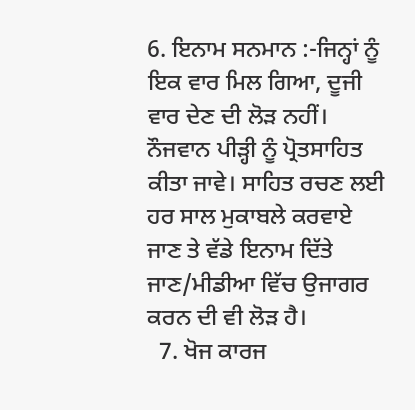6. ਇਨਾਮ ਸਨਮਾਨ :-ਜਿਨ੍ਹਾਂ ਨੂੰ ਇਕ ਵਾਰ ਮਿਲ ਗਿਆ, ਦੂਜੀ ਵਾਰ ਦੇਣ ਦੀ ਲੋੜ ਨਹੀਂ। ਨੌਜਵਾਨ ਪੀੜ੍ਹੀ ਨੂੰ ਪ੍ਰੋਤਸਾਹਿਤ ਕੀਤਾ ਜਾਵੇ। ਸਾਹਿਤ ਰਚਣ ਲਈ ਹਰ ਸਾਲ ਮੁਕਾਬਲੇ ਕਰਵਾਏ ਜਾਣ ਤੇ ਵੱਡੇ ਇਨਾਮ ਦਿੱਤੇ ਜਾਣ/ਮੀਡੀਆ ਵਿੱਚ ਉਜਾਗਰ ਕਰਨ ਦੀ ਵੀ ਲੋੜ ਹੈ।
  7. ਖੋਜ ਕਾਰਜ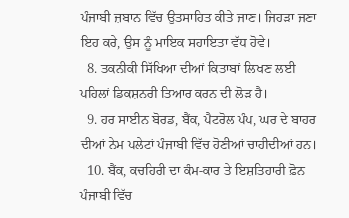ਪੰਜਾਬੀ ਜ਼ਬਾਨ ਵਿੱਚ ਉਤਸਾਹਿਤ ਕੀਤੇ ਜਾਣ। ਜਿਹੜਾ ਜਣਾ ਇਹ ਕਰੇ, ਉਸ ਨੂੰ ਮਾਇਕ ਸਹਾਇਤਾ ਵੱਧ ਹੋਵੇ।
  8. ਤਕਨੀਕੀ ਸਿੱਖਿਆ ਦੀਆਂ ਕਿਤਾਬਾਂ ਲਿਖਣ ਲਈ ਪਹਿਲਾਂ ਡਿਕਸ਼ਨਰੀ ਤਿਆਰ ਕਰਨ ਦੀ ਲੋੜ ਹੈ।
  9. ਹਰ ਸਾਈਨ ਬੋਰਡ, ਬੈਂਕ, ਪੈਟਰੋਲ ਪੰਪ, ਘਰ ਦੇ ਬਾਹਰ ਦੀਆਂ ਨੇਮ ਪਲੇਟਾਂ ਪੰਜਾਬੀ ਵਿੱਚ ਹੋਣੀਆਂ ਚਾਹੀਦੀਆਂ ਹਨ।
  10. ਬੈਂਕ, ਕਚਹਿਰੀ ਦਾ ਕੰਮ-ਕਾਰ ਤੇ ਇਸ਼ਤਿਹਾਰੀ ਫ਼ੋਨ ਪੰਜਾਬੀ ਵਿੱਚ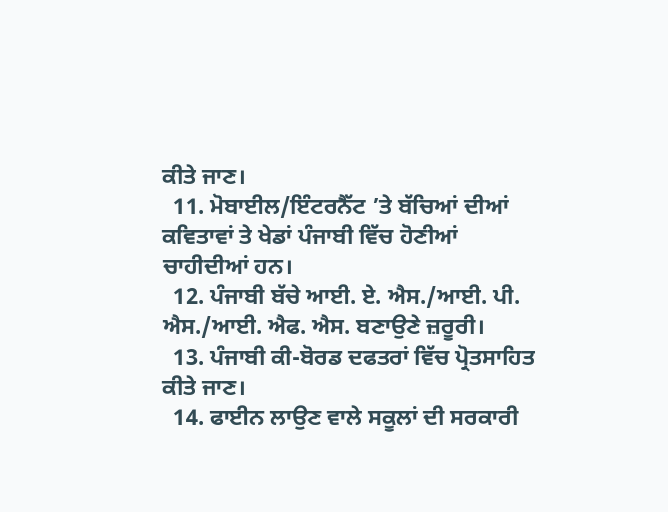ਕੀਤੇ ਜਾਣ।
  11. ਮੋਬਾਈਲ/ਇੰਟਰਨੈੱਟ ’ਤੇ ਬੱਚਿਆਂ ਦੀਆਂ ਕਵਿਤਾਵਾਂ ਤੇ ਖੇਡਾਂ ਪੰਜਾਬੀ ਵਿੱਚ ਹੋਣੀਆਂ ਚਾਹੀਦੀਆਂ ਹਨ।
  12. ਪੰਜਾਬੀ ਬੱਚੇ ਆਈ. ਏ. ਐਸ./ਆਈ. ਪੀ. ਐਸ./ਆਈ. ਐਫ. ਐਸ. ਬਣਾਉਣੇ ਜ਼ਰੂਰੀ।
  13. ਪੰਜਾਬੀ ਕੀ-ਬੋਰਡ ਦਫਤਰਾਂ ਵਿੱਚ ਪ੍ਰੋਤਸਾਹਿਤ ਕੀਤੇ ਜਾਣ।
  14. ਫਾਈਨ ਲਾਉਣ ਵਾਲੇ ਸਕੂਲਾਂ ਦੀ ਸਰਕਾਰੀ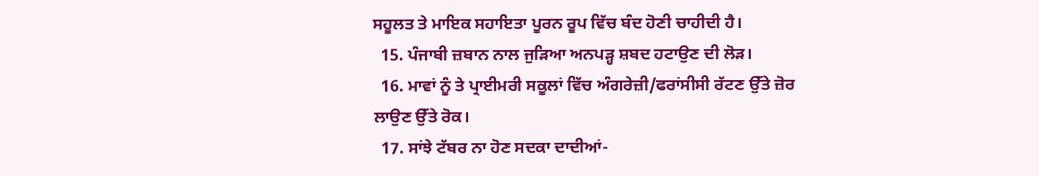ਸਹੂਲਤ ਤੇ ਮਾਇਕ ਸਹਾਇਤਾ ਪੂਰਨ ਰੂਪ ਵਿੱਚ ਬੰਦ ਹੋਣੀ ਚਾਹੀਦੀ ਹੈ।
  15. ਪੰਜਾਬੀ ਜ਼ਬਾਨ ਨਾਲ ਜੁੜਿਆ ਅਨਪੜ੍ਹ ਸ਼ਬਦ ਹਟਾਉਣ ਦੀ ਲੋੜ।
  16. ਮਾਵਾਂ ਨੂੰ ਤੇ ਪ੍ਰਾਈਮਰੀ ਸਕੂਲਾਂ ਵਿੱਚ ਅੰਗਰੇਜ਼ੀ/ਫਰਾਂਸੀਸੀ ਰੱਟਣ ਉੱਤੇ ਜ਼ੋਰ ਲਾਉਣ ਉੱਤੇ ਰੋਕ।
  17. ਸਾਂਝੇ ਟੱਬਰ ਨਾ ਹੋਣ ਸਦਕਾ ਦਾਦੀਆਂ-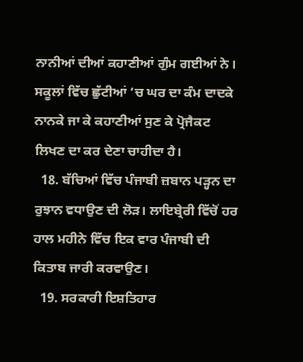ਨਾਨੀਆਂ ਦੀਆਂ ਕਹਾਣੀਆਂ ਗੁੰਮ ਗਈਆਂ ਨੇ। ਸਕੂਲਾਂ ਵਿੱਚ ਛੁੱਟੀਆਂ ’ਚ ਘਰ ਦਾ ਕੰਮ ਦਾਦਕੇ ਨਾਨਕੇ ਜਾ ਕੇ ਕਹਾਣੀਆਂ ਸੁਣ ਕੇ ਪ੍ਰੋਜੈਕਟ ਲਿਖਣ ਦਾ ਕਰ ਦੇਣਾ ਚਾਹੀਦਾ ਹੈ।
  18. ਬੱਚਿਆਂ ਵਿੱਚ ਪੰਜਾਬੀ ਜ਼ਬਾਨ ਪੜ੍ਹਨ ਦਾ ਰੁਝਾਨ ਵਧਾਉਣ ਦੀ ਲੋੜ। ਲਾਇਬ੍ਰੇਰੀ ਵਿੱਚੋਂ ਹਰ ਹਾਲ ਮਹੀਨੇ ਵਿੱਚ ਇਕ ਵਾਰ ਪੰਜਾਬੀ ਦੀ ਕਿਤਾਬ ਜਾਰੀ ਕਰਵਾਉਣ।
  19. ਸਰਕਾਰੀ ਇਸ਼ਤਿਹਾਰ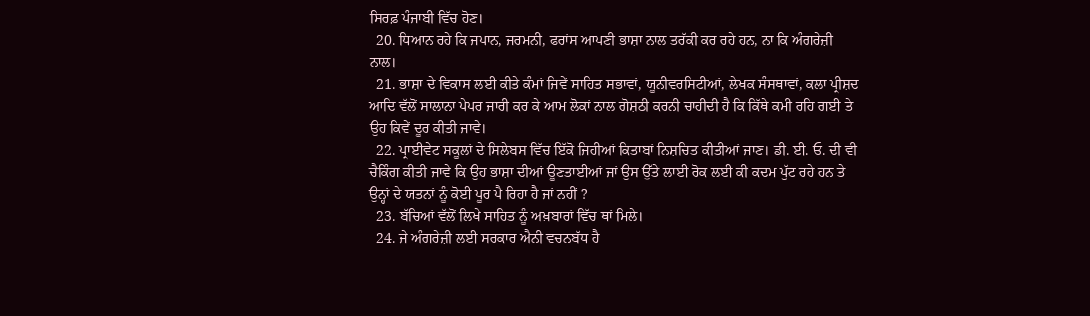ਸਿਰਫ਼ ਪੰਜਾਬੀ ਵਿੱਚ ਹੋਣ।
  20. ਧਿਆਨ ਰਹੇ ਕਿ ਜਪਾਨ, ਜਰਮਨੀ, ਫਰਾਂਸ ਆਪਣੀ ਭਾਸ਼ਾ ਨਾਲ ਤਰੱਕੀ ਕਰ ਰਹੇ ਹਨ, ਨਾ ਕਿ ਅੰਗਰੇਜ਼ੀ ਨਾਲ।
  21. ਭਾਸ਼ਾ ਦੇ ਵਿਕਾਸ ਲਈ ਕੀਤੇ ਕੰਮਾਂ ਜਿਵੇਂ ਸਾਹਿਤ ਸਭਾਵਾਂ, ਯੂਨੀਵਰਸਿਟੀਆਂ, ਲੇਖਕ ਸੰਸਥਾਵਾਂ, ਕਲਾ ਪ੍ਰੀਸ਼ਦ ਆਦਿ ਵੱਲੋਂ ਸਾਲਾਨਾ ਪੇਪਰ ਜਾਰੀ ਕਰ ਕੇ ਆਮ ਲੋਕਾਂ ਨਾਲ ਗੋਸ਼ਠੀ ਕਰਨੀ ਚਾਹੀਦੀ ਹੈ ਕਿ ਕਿੱਥੇ ਕਮੀ ਰਹਿ ਗਈ ਤੇ ਉਹ ਕਿਵੇਂ ਦੂਰ ਕੀਤੀ ਜਾਵੇ।
  22. ਪ੍ਰਾਈਵੇਟ ਸਕੂਲਾਂ ਦੇ ਸਿਲੇਬਸ ਵਿੱਚ ਇੱਕੋ ਜਿਹੀਆਂ ਕਿਤਾਬਾਂ ਨਿਸ਼ਚਿਤ ਕੀਤੀਆਂ ਜਾਣ। ਡੀ. ਈ. ਓ. ਦੀ ਵੀ ਚੈਕਿੰਗ ਕੀਤੀ ਜਾਵੇ ਕਿ ਉਹ ਭਾਸ਼ਾ ਦੀਆਂ ਊਣਤਾਈਆਂ ਜਾਂ ਉਸ ਉੱਤੇ ਲਾਈ ਰੋਕ ਲਈ ਕੀ ਕਦਮ ਪੁੱਟ ਰਹੇ ਹਨ ਤੇ ਉਨ੍ਹਾਂ ਦੇ ਯਤਨਾਂ ਨੂੰ ਕੋਈ ਪੂਰ ਪੈ ਰਿਹਾ ਹੈ ਜਾਂ ਨਹੀਂ ?
  23. ਬੱਚਿਆਂ ਵੱਲੋਂ ਲਿਖੇ ਸਾਹਿਤ ਨੂੰ ਅਖ਼ਬਾਰਾਂ ਵਿੱਚ ਥਾਂ ਮਿਲੇ।
  24. ਜੇ ਅੰਗਰੇਜ਼ੀ ਲਈ ਸਰਕਾਰ ਐਨੀ ਵਚਨਬੱਧ ਹੈ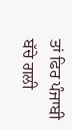ਤਾਂ ਫਿਰ ਪੰਜਾਬੀ ਬੱਚੇ ਗਲੀ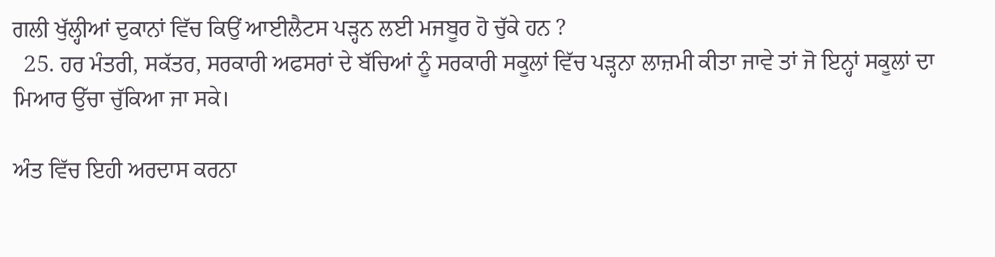ਗਲੀ ਖੁੱਲ੍ਹੀਆਂ ਦੁਕਾਨਾਂ ਵਿੱਚ ਕਿਉਂ ਆਈਲੈਟਸ ਪੜ੍ਹਨ ਲਈ ਮਜਬੂਰ ਹੋ ਚੁੱਕੇ ਹਨ ?
  25. ਹਰ ਮੰਤਰੀ, ਸਕੱਤਰ, ਸਰਕਾਰੀ ਅਫਸਰਾਂ ਦੇ ਬੱਚਿਆਂ ਨੂੰ ਸਰਕਾਰੀ ਸਕੂਲਾਂ ਵਿੱਚ ਪੜ੍ਹਨਾ ਲਾਜ਼ਮੀ ਕੀਤਾ ਜਾਵੇ ਤਾਂ ਜੋ ਇਨ੍ਹਾਂ ਸਕੂਲਾਂ ਦਾ ਮਿਆਰ ਉੱਚਾ ਚੁੱਕਿਆ ਜਾ ਸਕੇ।

ਅੰਤ ਵਿੱਚ ਇਹੀ ਅਰਦਾਸ ਕਰਨਾ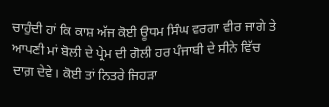ਚਾਹੁੰਦੀ ਹਾਂ ਕਿ ਕਾਸ਼ ਅੱਜ ਕੋਈ ਊਧਮ ਸਿੰਘ ਵਰਗਾ ਵੀਰ ਜਾਗੇ ਤੇ ਆਪਣੀ ਮਾਂ ਬੋਲੀ ਦੇ ਪ੍ਰੇਮ ਦੀ ਗੋਲੀ ਹਰ ਪੰਜਾਬੀ ਦੇ ਸੀਨੇ ਵਿੱਚ ਦਾਗ਼ ਦੇਵੇ। ਕੋਈ ਤਾਂ ਨਿਤਰੇ ਜਿਹੜਾ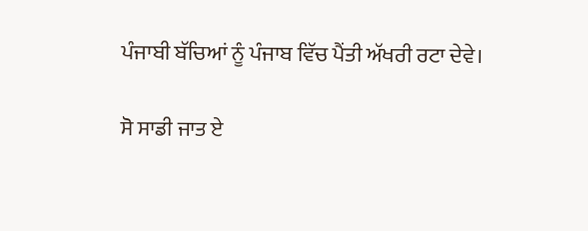ਪੰਜਾਬੀ ਬੱਚਿਆਂ ਨੂੰ ਪੰਜਾਬ ਵਿੱਚ ਪੈਂਤੀ ਅੱਖਰੀ ਰਟਾ ਦੇਵੇ।

ਸੋ ਸਾਡੀ ਜਾਤ ਏ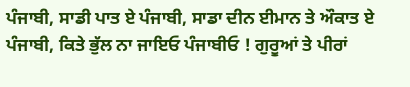ਪੰਜਾਬੀ, ਸਾਡੀ ਪਾਤ ਏ ਪੰਜਾਬੀ, ਸਾਡਾ ਦੀਨ ਈਮਾਨ ਤੇ ਔਕਾਤ ਏ ਪੰਜਾਬੀ, ਕਿਤੇ ਭੁੱਲ ਨਾ ਜਾਇਓ ਪੰਜਾਬੀਓ ! ਗੁਰੂਆਂ ਤੇ ਪੀਰਾਂ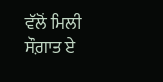ਵੱਲੋਂ ਮਿਲੀ ਸੌਗ਼ਾਤ ਏ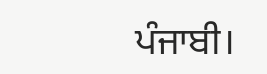ਪੰਜਾਬੀ।